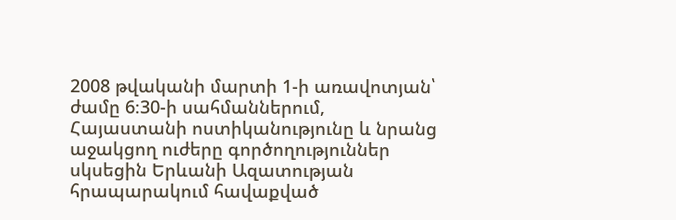2008 թվականի մարտի 1-ի առավոտյան՝ ժամը 6։30-ի սահմաններում, Հայաստանի ոստիկանությունը և նրանց աջակցող ուժերը գործողություններ սկսեցին Երևանի Ազատության հրապարակում հավաքված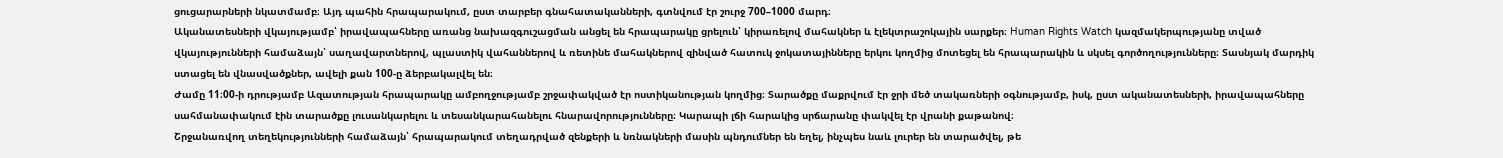ցուցարարների նկատմամբ։ Այդ պահին հրապարակում, ըստ տարբեր գնահատականների, գտնվում էր շուրջ 700–1000 մարդ։
Ականատեսների վկայությամբ՝ իրավապահները առանց նախազգուշացման անցել են հրապարակը ցրելուն՝ կիրառելով մահակներ և էլեկտրաշոկային սարքեր։ Human Rights Watch կազմակերպությանը տված վկայությունների համաձայն՝ սաղավարտներով, պլաստիկ վահաններով և ռետինե մահակներով զինված հատուկ ջոկատայինները երկու կողմից մոտեցել են հրապարակին և սկսել գործողությունները։ Տասնյակ մարդիկ ստացել են վնասվածքներ, ավելի քան 100-ը ձերբակալվել են։
Ժամը 11։00-ի դրությամբ Ազատության հրապարակը ամբողջությամբ շրջափակված էր ոստիկանության կողմից։ Տարածքը մաքրվում էր ջրի մեծ տակառների օգնությամբ, իսկ, ըստ ականատեսների, իրավապահները սահմանափակում էին տարածքը լուսանկարելու և տեսանկարահանելու հնարավորությունները։ Կարապի լճի հարակից սրճարանը փակվել էր վրանի քաթանով։
Շրջանառվող տեղեկությունների համաձայն՝ հրապարակում տեղադրված զենքերի և նռնակների մասին պնդումներ են եղել, ինչպես նաև լուրեր են տարածվել, թե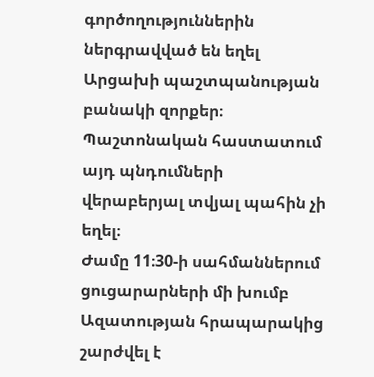գործողություններին ներգրավված են եղել Արցախի պաշտպանության բանակի զորքեր։ Պաշտոնական հաստատում այդ պնդումների վերաբերյալ տվյալ պահին չի եղել։
Ժամը 11։30-ի սահմաններում ցուցարարների մի խումբ Ազատության հրապարակից շարժվել է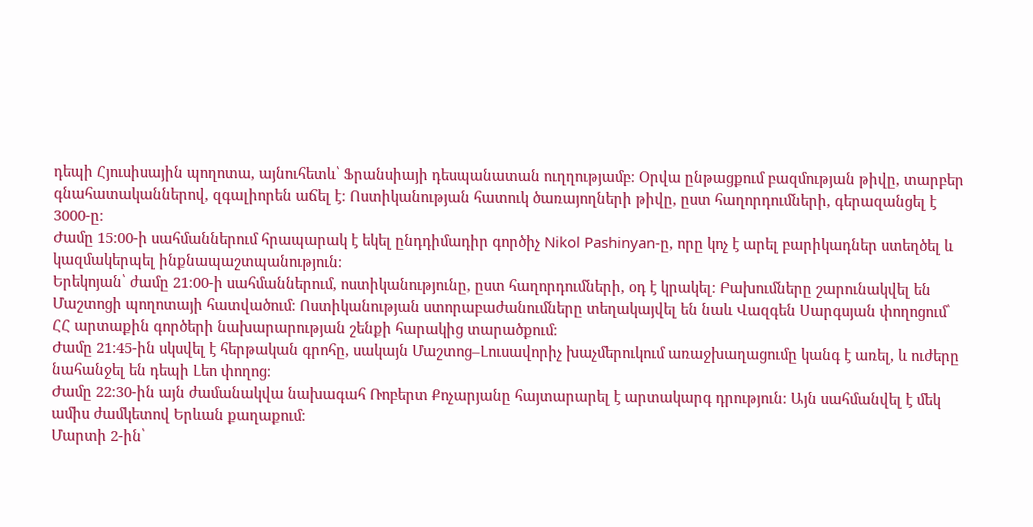դեպի Հյուսիսային պողոտա, այնուհետև՝ Ֆրանսիայի դեսպանատան ուղղությամբ։ Օրվա ընթացքում բազմության թիվը, տարբեր գնահատականներով, զգալիորեն աճել է։ Ոստիկանության հատուկ ծառայողների թիվը, ըստ հաղորդումների, գերազանցել է 3000-ը։
Ժամը 15։00-ի սահմաններում հրապարակ է եկել ընդդիմադիր գործիչ Nikol Pashinyan-ը, որը կոչ է արել բարիկադներ ստեղծել և կազմակերպել ինքնապաշտպանություն։
Երեկոյան՝ ժամը 21։00-ի սահմաններում, ոստիկանությունը, ըստ հաղորդումների, օդ է կրակել։ Բախումները շարունակվել են Մաշտոցի պողոտայի հատվածում։ Ոստիկանության ստորաբաժանումները տեղակայվել են նաև Վազգեն Սարգսյան փողոցում՝ ՀՀ արտաքին գործերի նախարարության շենքի հարակից տարածքում։
Ժամը 21։45-ին սկսվել է հերթական գրոհը, սակայն Մաշտոց–Լուսավորիչ խաչմերուկում առաջխաղացումը կանգ է առել, և ուժերը նահանջել են դեպի Լեո փողոց։
Ժամը 22։30-ին այն ժամանակվա նախագահ Ռոբերտ Քոչարյանը հայտարարել է արտակարգ դրություն։ Այն սահմանվել է մեկ ամիս ժամկետով Երևան քաղաքում։
Մարտի 2-ին՝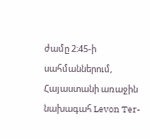ժամը 2։45-ի սահմաններում, Հայաստանի առաջին նախագահ Levon Ter-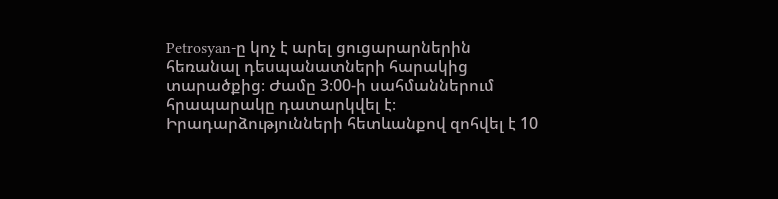Petrosyan-ը կոչ է արել ցուցարարներին հեռանալ դեսպանատների հարակից տարածքից։ Ժամը 3։00-ի սահմաններում հրապարակը դատարկվել է։
Իրադարձությունների հետևանքով զոհվել է 10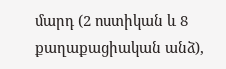մարդ (2 ոստիկան և 8 քաղաքացիական անձ),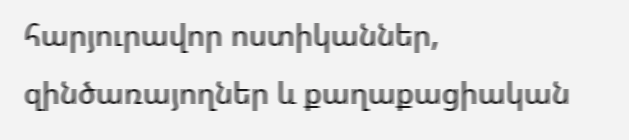հարյուրավոր ոստիկաններ, զինծառայողներ և քաղաքացիական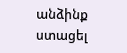անձինք ստացել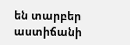են տարբեր աստիճանի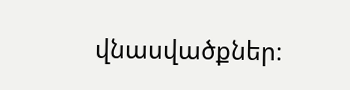վնասվածքներ։